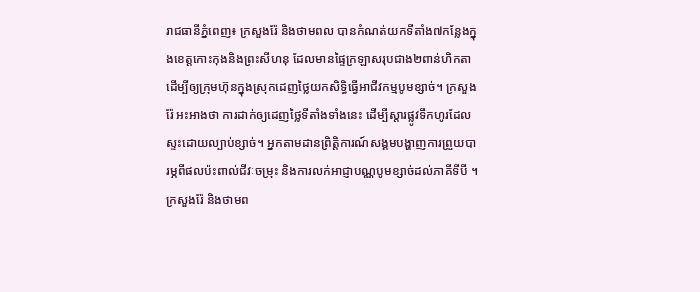រាជធានីភ្នំពេញ៖ ក្រសួងរ៉ែ និងថាមពល បានកំណត់យកទីតាំង៧កន្លែងក្នុងខេត្តកោះកុងនិងព្រះសីហនុ ដែលមានផ្ទៃក្រឡាសរុបជាង២ពាន់ហិកតា ដើម្បីឲ្យក្រុមហ៊ុនក្នុងស្រុកដេញថ្លៃយកសិទ្ធិធ្វើអាជីវកម្មបូមខ្សាច់។ ក្រសួងរ៉ែ អះអាងថា ការដាក់ឲ្យដេញថ្លៃទីតាំងទាំងនេះ ដើម្បីស្ដារផ្លូវទឹកហូរដែលស្ទះដោយល្បាប់ខ្សាច់។ អ្នកតាមដានព្រិត្តិការណ៍សង្គមបង្ហាញការព្រួយបារម្ភពីផលប៉ះពាល់ជីវៈចម្រុះ និងការលក់អាជ្ញាបណ្ណបូមខ្សាច់ដល់ភាគីទីបី ។
ក្រសួងរ៉ែ និងថាមព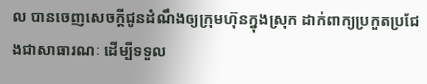ល បានចេញសេចក្ដីជូនដំណឹងឲ្យក្រុមហ៊ុនក្នុងស្រុក ដាក់ពាក្យប្រកួតប្រជែងជាសាធារណៈ ដើម្បីទទួល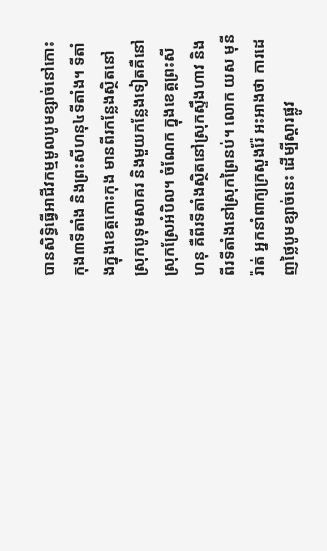បានសិទ្ធិធ្វើអាជីវកម្មមូលបូមខ្សាច់នៅកោះកុង៣ទីតាំង និងព្រះសីហនុ៤ទីតាំង។ ទីតាំងក្នុងខេត្តកោះកុង មានពីរកន្លែងស្ថិតនៅស្រុកបូទុមសាគរ និងមួយកន្លែងទៀតគឺនៅស្រុកស្រែអំបិល។ ចំណែក ក្នុងខេត្តព្រះសីហនុ គឺពីរទីតាំងស្ថិតនៅស្រុកស្ទឹងហាវ និងពីរទីតាំងនៅស្រុកព្រៃនប់។ លោក យស មុនីរ៉ាត់ អ្នកនាំពាក្យក្រសួងរ៉ែ អះអាងថា ការដេញថ្លៃបូមខ្សាច់នេះ ដើម្បីស្ដារផ្លូវ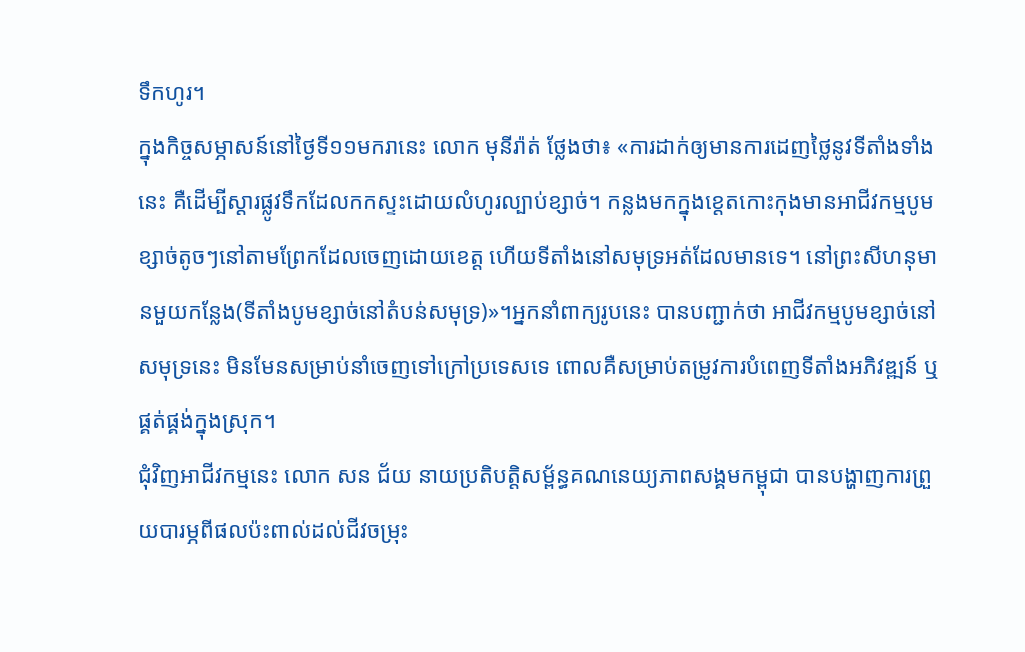ទឹកហូរ។
ក្នុងកិច្ចសម្ភាសន៍នៅថ្ងៃទី១១មករានេះ លោក មុនីរ៉ាត់ ថ្លែងថា៖ «ការដាក់ឲ្យមានការដេញថ្លៃនូវទីតាំងទាំងនេះ គឺដើម្បីស្ដារផ្លូវទឹកដែលកកស្ទះដោយលំហូរល្បាប់ខ្សាច់។ កន្លងមកក្នុងខេ្តតកោះកុងមានអាជីវកម្មបូមខ្សាច់តូចៗនៅតាមព្រែកដែលចេញដោយខេត្ត ហើយទីតាំងនៅសមុទ្រអត់ដែលមានទេ។ នៅព្រះសីហនុមានមួយកន្លែង(ទីតាំងបូមខ្សាច់នៅតំបន់សមុទ្រ)»។អ្នកនាំពាក្យរូបនេះ បានបញ្ជាក់ថា អាជីវកម្មបូមខ្សាច់នៅសមុទ្រនេះ មិនមែនសម្រាប់នាំចេញទៅក្រៅប្រទេសទេ ពោលគឺសម្រាប់តម្រូវការបំពេញទីតាំងអភិវឌ្ឍន៍ ឬផ្គត់ផ្គង់ក្នុងស្រុក។
ជុំវិញអាជីវកម្មនេះ លោក សន ជ័យ នាយប្រតិបត្តិសម្ព័ន្ធគណនេយ្យភាពសង្គមកម្ពុជា បានបង្ហាញការព្រួយបារម្ភពីផលប៉ះពាល់ដល់ជីវចម្រុះ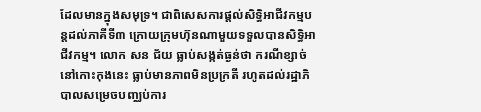ដែលមានក្នុងសមុទ្រ។ ជាពិសេសការផ្ដល់សិទ្ធិអាជីវកម្មបន្តដល់ភាគីទី៣ ក្រោយក្រុមហ៊ុនណាមួយទទួលបានសិទ្ធិអាជីវកម្ម។ លោក សន ជ័យ ធ្លាប់សង្កត់ធ្ងន់ថា ករណីខ្សាច់នៅកោះកុងនេះ ធ្លាប់មានភាពមិនប្រក្រតី រហូតដល់រដ្ឋាភិបាលសម្រេចបញ្ឈប់ការ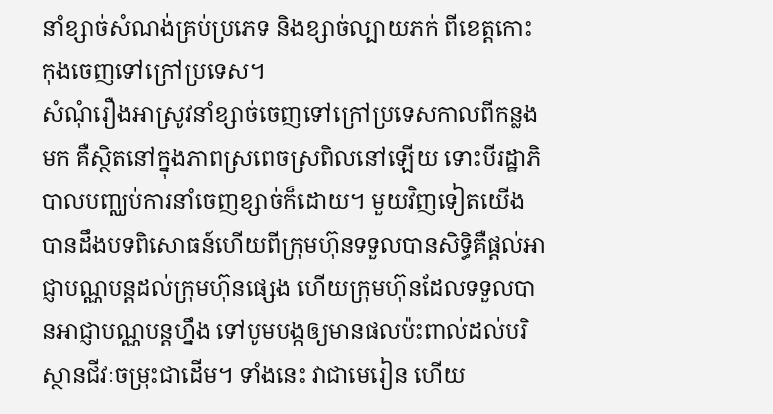នាំខ្សាច់សំណង់គ្រប់ប្រភេទ និងខ្សាច់ល្បាយភក់ ពីខេត្តកោះកុងចេញទៅក្រៅប្រទេស។
សំណុំរឿងអាស្រូវនាំខ្សាច់ចេញទៅក្រៅប្រទេសកាលពីកន្លងមក គឺស្ថិតនៅក្នុងភាពស្រពេចស្រពិលនៅឡើយ ទោះបីរដ្ឋាភិបាលបញ្ឈប់ការនាំចេញខ្សាច់ក៏ដោយ។ មួយវិញទៀតយើងបានដឹងបទពិសោធន៍ហើយពីក្រុមហ៊ុនទទួលបានសិទ្ធិគឺផ្ដល់អាជ្ញាបណ្ណបន្តដល់ក្រុមហ៊ុនផ្សេង ហើយក្រុមហ៊ុនដែលទទួលបានអាជ្ញាបណ្ណបន្តហ្នឹង ទៅបូមបង្កឲ្យមានផលប៉ះពាល់ដល់បរិស្ថានជីវៈចម្រុះជាដើម។ ទាំងនេះ វាជាមេរៀន ហើយ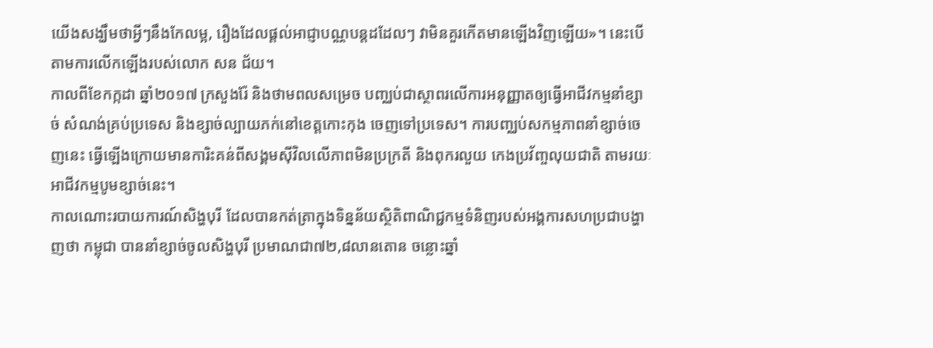យើងសង្ឃឹមថាអ្វីៗនឹងកែលម្អ, រឿងដែលផ្ដល់អាជ្ញាបណ្ណបន្តដដែលៗ វាមិនគួរកើតមានឡើងវិញឡើយ»។ នេះបើតាមការលើកឡើងរបស់លោក សន ជ័យ។
កាលពីខែកក្កដា ឆ្នាំ២០១៧ ក្រសួងរ៉ែ និងថាមពលសម្រេច បញ្ឈប់ជាស្ថាពរលើការអនុញ្ញាតឲ្យធ្វើអាជីវកម្មនាំខ្សាច់ សំណង់គ្រប់ប្រទេស និងខ្សាច់ល្បាយភក់នៅខេត្តកោះកុង ចេញទៅប្រទេស។ ការបញ្ឈប់សកម្មភាពនាំខ្សាច់ចេញនេះ ធ្វើឡើងក្រោយមានការិះគន់ពីសង្គមស៊ីវិលលើភាពមិនប្រក្រតី និងពុករលួយ កេងប្រវ័ញ្ចលុយជាតិ តាមរយៈអាជីវកម្មបូមខ្សាច់នេះ។
កាលណោះរបាយការណ៍សិង្ហបុរី ដែលបានកត់ត្រាក្នុងទិន្នន័យស្ថិតិពាណិជ្ជកម្មទំនិញរបស់អង្គការសហប្រជាបង្ហាញថា កម្ពុជា បាននាំខ្សាច់ចូលសិង្ហបុរី ប្រមាណជា៧២,៨លានតោន ចន្លោះឆ្នាំ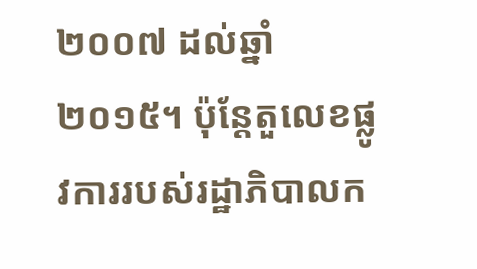២០០៧ ដល់ឆ្នាំ២០១៥។ ប៉ុន្តែតួលេខផ្លូវការរបស់រដ្ឋាភិបាលក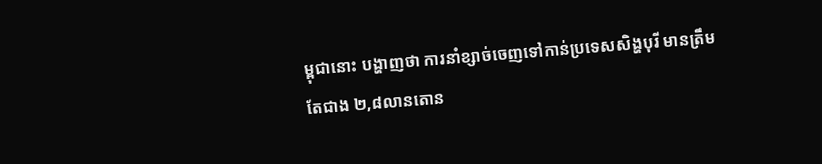ម្ពុជានោះ បង្ហាញថា ការនាំខ្សាច់ចេញទៅកាន់ប្រទេសសិង្ហបុរី មានត្រឹមតែជាង ២,៨លានតោន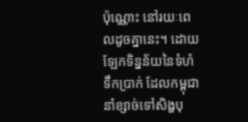ប៉ុណ្ណោះ នៅរយៈពេលដូចគ្នានេះ។ ដោយឡែកទិន្នន័យនៃទំហំទឹកប្រាក់ ដែលកម្ពុជានាំខ្សាច់ទៅសិង្ហបុ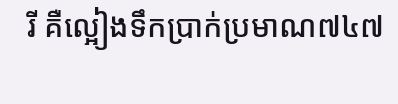រី គឺល្អៀងទឹកប្រាក់ប្រមាណ៧៤៧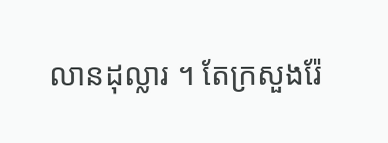លានដុល្លារ ។ តែក្រសួងរ៉ែ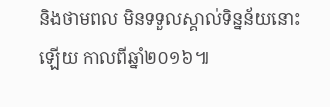និងថាមពល មិនទទួលស្គាល់ទិន្នន័យនោះឡើយ កាលពីឆ្នាំ២០១៦៕